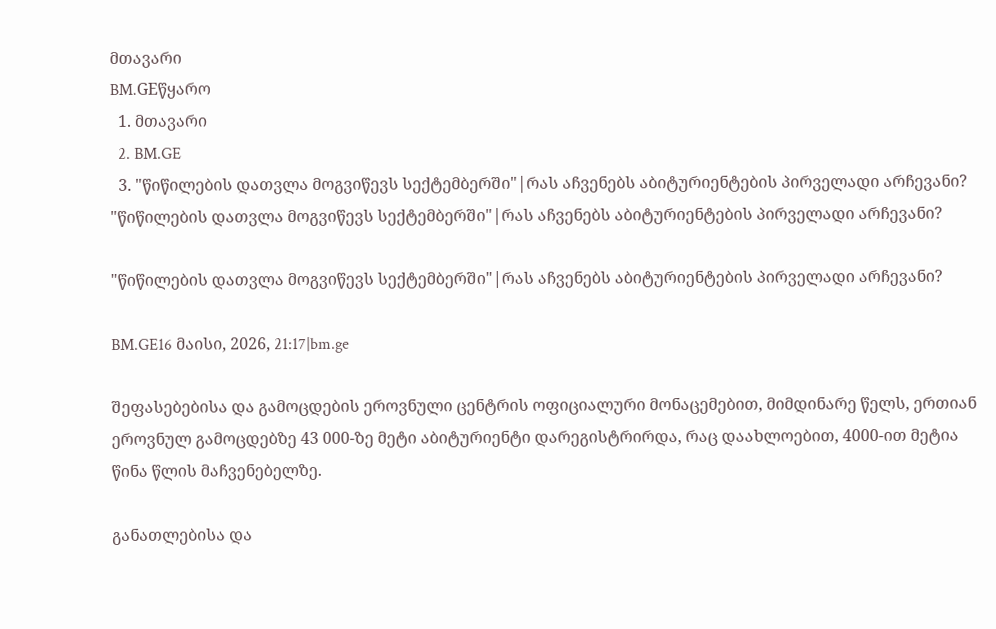მთავარი
BM.GEწყარო
  1. მთავარი
  2. BM.GE
  3. "წიწილების დათვლა მოგვიწევს სექტემბერში"|რას აჩვენებს აბიტურიენტების პირველადი არჩევანი?
"წიწილების დათვლა მოგვიწევს სექტემბერში"|რას აჩვენებს აბიტურიენტების პირველადი არჩევანი?

"წიწილების დათვლა მოგვიწევს სექტემბერში"|რას აჩვენებს აბიტურიენტების პირველადი არჩევანი?

BM.GE16 მაისი, 2026, 21:17|bm.ge

შეფასებებისა და გამოცდების ეროვნული ცენტრის ოფიციალური მონაცემებით, მიმდინარე წელს, ერთიან ეროვნულ გამოცდებზე 43 000-ზე მეტი აბიტურიენტი დარეგისტრირდა, რაც დაახლოებით, 4000-ით მეტია წინა წლის მაჩვენებელზე.

განათლებისა და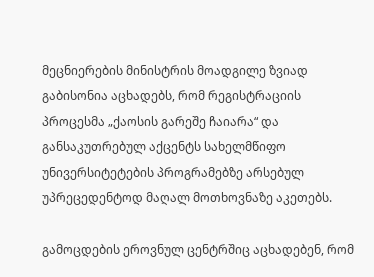მეცნიერების მინისტრის მოადგილე ზვიად გაბისონია აცხადებს, რომ რეგისტრაციის პროცესმა „ქაოსის გარეშე ჩაიარა“ და განსაკუთრებულ აქცენტს სახელმწიფო უნივერსიტეტების პროგრამებზე არსებულ უპრეცედენტოდ მაღალ მოთხოვნაზე აკეთებს.

გამოცდების ეროვნულ ცენტრშიც აცხადებენ, რომ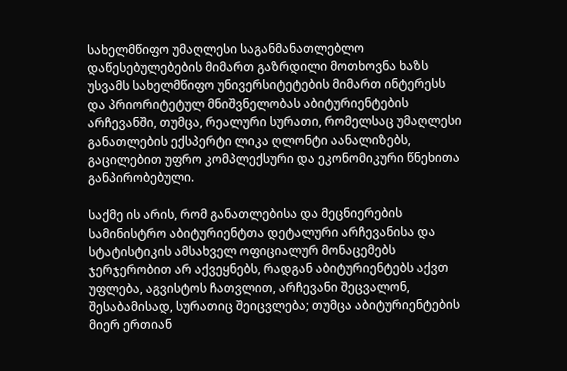სახელმწიფო უმაღლესი საგანმანათლებლო დაწესებულებების მიმართ გაზრდილი მოთხოვნა ხაზს უსვამს სახელმწიფო უნივერსიტეტების მიმართ ინტერესს და პრიორიტეტულ მნიშვნელობას აბიტურიენტების არჩევანში, თუმცა, რეალური სურათი, რომელსაც უმაღლესი განათლების ექსპერტი ლიკა ღლონტი აანალიზებს, გაცილებით უფრო კომპლექსური და ეკონომიკური წნეხითა განპირობებული.

საქმე ის არის, რომ განათლებისა და მეცნიერების სამინისტრო აბიტურიენტთა დეტალური არჩევანისა და სტატისტიკის ამსახველ ოფიციალურ მონაცემებს ჯერჯერობით არ აქვეყნებს, რადგან აბიტურიენტებს აქვთ უფლება, აგვისტოს ჩათვლით, არჩევანი შეცვალონ, შესაბამისად, სურათიც შეიცვლება; თუმცა აბიტურიენტების მიერ ერთიან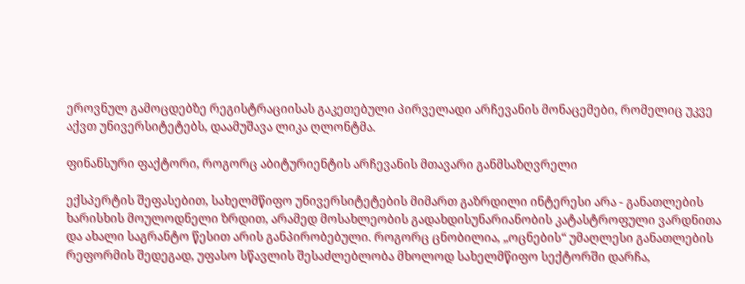ეროვნულ გამოცდებზე რეგისტრაციისას გაკეთებული პირველადი არჩევანის მონაცემები, რომელიც უკვე აქვთ უნივერსიტეტებს, დაამუშავა ლიკა ღლონტმა.

ფინანსური ფაქტორი, როგორც აბიტურიენტის არჩევანის მთავარი განმსაზღვრელი

ექსპერტის შეფასებით, სახელმწიფო უნივერსიტეტების მიმართ გაზრდილი ინტერესი არა - განათლების ხარისხის მოულოდნელი ზრდით, არამედ მოსახლეობის გადახდისუნარიანობის კატასტროფული ვარდნითა და ახალი საგრანტო წესით არის განპირობებული. როგორც ცნობილია, „ოცნების“ უმაღლესი განათლების რეფორმის შედეგად, უფასო სწავლის შესაძლებლობა მხოლოდ სახელმწიფო სექტორში დარჩა,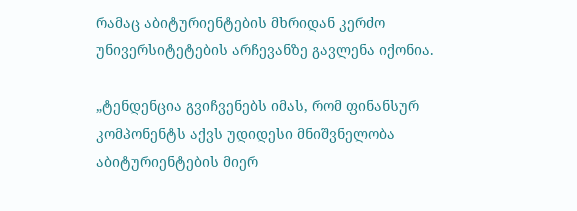რამაც აბიტურიენტების მხრიდან კერძო უნივერსიტეტების არჩევანზე გავლენა იქონია.

„ტენდენცია გვიჩვენებს იმას, რომ ფინანსურ კომპონენტს აქვს უდიდესი მნიშვნელობა აბიტურიენტების მიერ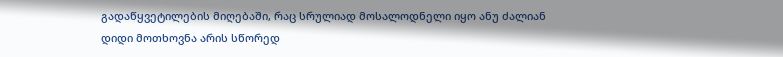გადაწყვეტილების მიღებაში, რაც სრულიად მოსალოდნელი იყო ანუ ძალიან დიდი მოთხოვნა არის სწორედ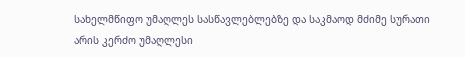სახელმწიფო უმაღლეს სასწავლებლებზე და საკმაოდ მძიმე სურათი არის კერძო უმაღლესი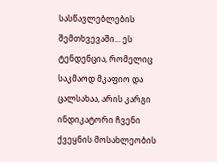სასწავლებლების შემთხვევაში... ეს ტენდენცია, რომელიც საკმაოდ მკაფიო და ცალსახაა, არის კარგი ინდიკატორი ჩვენი ქვეყნის მოსახლეობის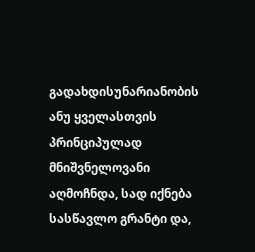გადახდისუნარიანობის ანუ ყველასთვის პრინციპულად მნიშვნელოვანი აღმოჩნდა, სად იქნება სასწავლო გრანტი და,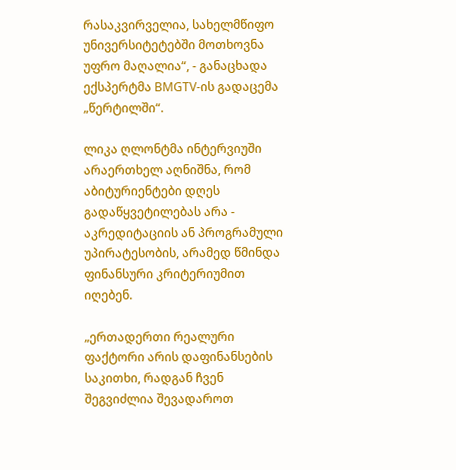რასაკვირველია, სახელმწიფო უნივერსიტეტებში მოთხოვნა უფრო მაღალია“, - განაცხადა ექსპერტმა BMGTV-ის გადაცემა „წერტილში“.

ლიკა ღლონტმა ინტერვიუში არაერთხელ აღნიშნა, რომ აბიტურიენტები დღეს გადაწყვეტილებას არა - აკრედიტაციის ან პროგრამული უპირატესობის, არამედ წმინდა ფინანსური კრიტერიუმით იღებენ.

„ერთადერთი რეალური ფაქტორი არის დაფინანსების საკითხი, რადგან ჩვენ შეგვიძლია შევადაროთ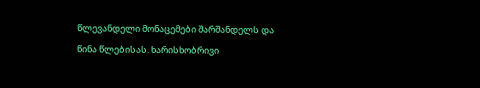წლევანდელი მონაცემები შარშანდელს და წინა წლებისას. ხარისხობრივი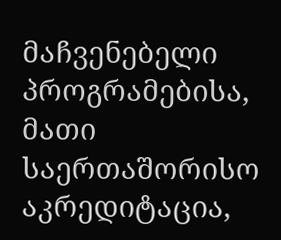მაჩვენებელი პროგრამებისა, მათი საერთაშორისო აკრედიტაცია,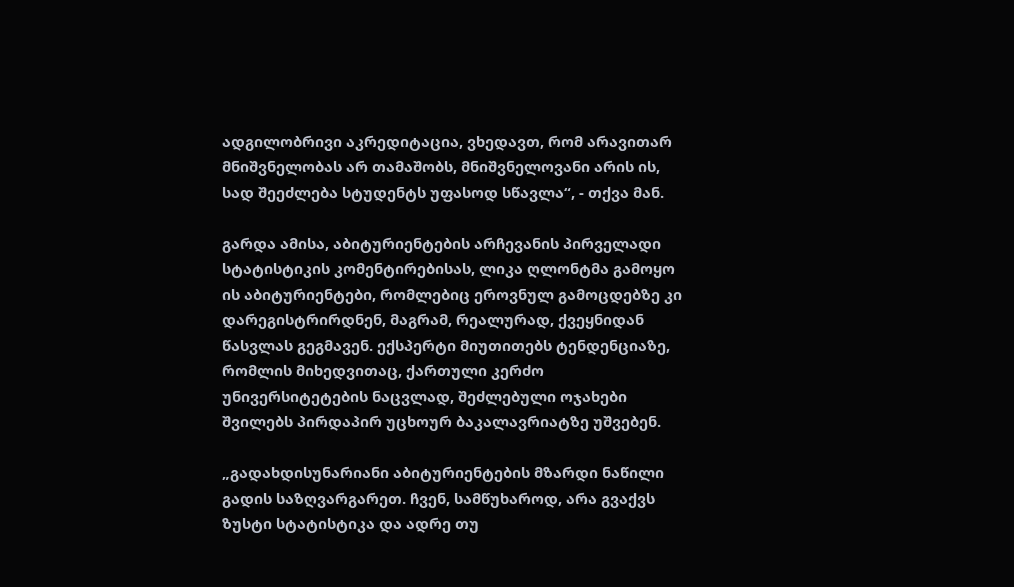ადგილობრივი აკრედიტაცია, ვხედავთ, რომ არავითარ მნიშვნელობას არ თამაშობს, მნიშვნელოვანი არის ის, სად შეეძლება სტუდენტს უფასოდ სწავლა“, - თქვა მან.

გარდა ამისა, აბიტურიენტების არჩევანის პირველადი სტატისტიკის კომენტირებისას, ლიკა ღლონტმა გამოყო ის აბიტურიენტები, რომლებიც ეროვნულ გამოცდებზე კი დარეგისტრირდნენ, მაგრამ, რეალურად, ქვეყნიდან წასვლას გეგმავენ. ექსპერტი მიუთითებს ტენდენციაზე, რომლის მიხედვითაც, ქართული კერძო უნივერსიტეტების ნაცვლად, შეძლებული ოჯახები შვილებს პირდაპირ უცხოურ ბაკალავრიატზე უშვებენ.

„გადახდისუნარიანი აბიტურიენტების მზარდი ნაწილი გადის საზღვარგარეთ. ჩვენ, სამწუხაროდ, არა გვაქვს ზუსტი სტატისტიკა და ადრე თუ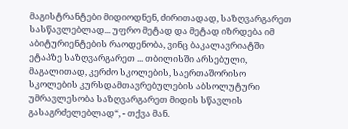მაგისტრანტები მიდიოდნენ, ძირითადად, საზღვარგარეთ სასწავლებლად... უფრო მეტად და მეტად იზრდება იმ აბიტურიენტების რაოდენობა, ვინც ბაკალავრიატში ეტაპზე საზღვარგარეთ ... თბილისში არსებული, მაგალითად, კერძო სკოლების, საერთაშორისო სკოლების კურსდამთავრებულების აბსოლუტური უმრავლესობა საზღვარგარეთ მიდის სწავლის გასაგრძელებლად“, - თქვა მან.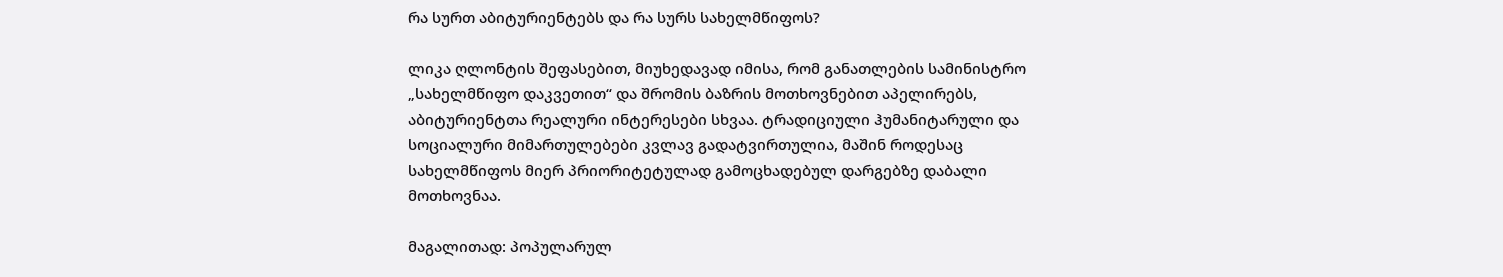რა სურთ აბიტურიენტებს და რა სურს სახელმწიფოს?

ლიკა ღლონტის შეფასებით, მიუხედავად იმისა, რომ განათლების სამინისტრო „სახელმწიფო დაკვეთით“ და შრომის ბაზრის მოთხოვნებით აპელირებს, აბიტურიენტთა რეალური ინტერესები სხვაა. ტრადიციული ჰუმანიტარული და სოციალური მიმართულებები კვლავ გადატვირთულია, მაშინ როდესაც სახელმწიფოს მიერ პრიორიტეტულად გამოცხადებულ დარგებზე დაბალი მოთხოვნაა.

მაგალითად: პოპულარულ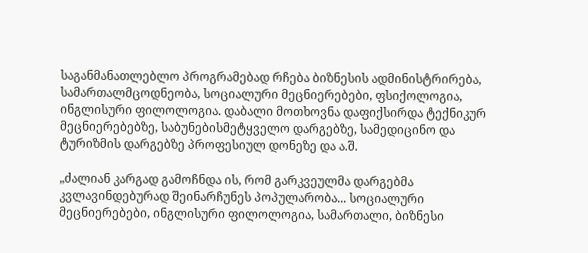საგანმანათლებლო პროგრამებად რჩება ბიზნესის ადმინისტრირება, სამართალმცოდნეობა, სოციალური მეცნიერებები, ფსიქოლოგია, ინგლისური ფილოლოგია. დაბალი მოთხოვნა დაფიქსირდა ტექნიკურ მეცნიერებებზე, საბუნებისმეტყველო დარგებზე, სამედიცინო და ტურიზმის დარგებზე პროფესიულ დონეზე და ა.შ.

„ძალიან კარგად გამოჩნდა ის, რომ გარკვეულმა დარგებმა კვლავინდებურად შეინარჩუნეს პოპულარობა... სოციალური მეცნიერებები, ინგლისური ფილოლოგია, სამართალი, ბიზნესი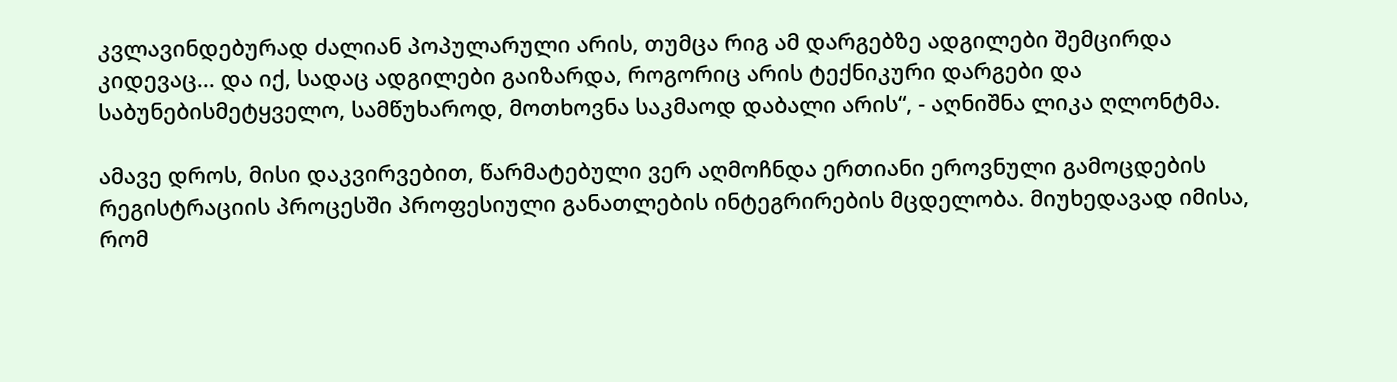კვლავინდებურად ძალიან პოპულარული არის, თუმცა რიგ ამ დარგებზე ადგილები შემცირდა კიდევაც... და იქ, სადაც ადგილები გაიზარდა, როგორიც არის ტექნიკური დარგები და საბუნებისმეტყველო, სამწუხაროდ, მოთხოვნა საკმაოდ დაბალი არის“, - აღნიშნა ლიკა ღლონტმა.

ამავე დროს, მისი დაკვირვებით, წარმატებული ვერ აღმოჩნდა ერთიანი ეროვნული გამოცდების რეგისტრაციის პროცესში პროფესიული განათლების ინტეგრირების მცდელობა. მიუხედავად იმისა, რომ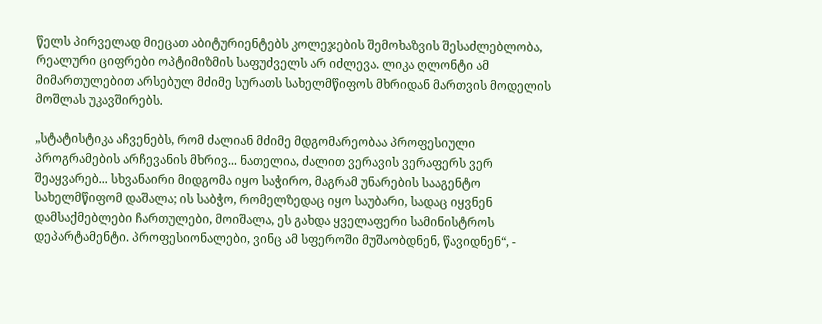წელს პირველად მიეცათ აბიტურიენტებს კოლეჯების შემოხაზვის შესაძლებლობა, რეალური ციფრები ოპტიმიზმის საფუძველს არ იძლევა. ლიკა ღლონტი ამ მიმართულებით არსებულ მძიმე სურათს სახელმწიფოს მხრიდან მართვის მოდელის მოშლას უკავშირებს.

„სტატისტიკა აჩვენებს, რომ ძალიან მძიმე მდგომარეობაა პროფესიული პროგრამების არჩევანის მხრივ... ნათელია, ძალით ვერავის ვერაფერს ვერ შეაყვარებ... სხვანაირი მიდგომა იყო საჭირო, მაგრამ უნარების სააგენტო სახელმწიფომ დაშალა; ის საბჭო, რომელზედაც იყო საუბარი, სადაც იყვნენ დამსაქმებლები ჩართულები, მოიშალა, ეს გახდა ყველაფერი სამინისტროს დეპარტამენტი. პროფესიონალები, ვინც ამ სფეროში მუშაობდნენ, წავიდნენ“, -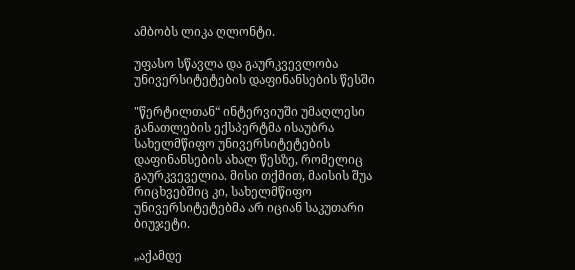ამბობს ლიკა ღლონტი.

უფასო სწავლა და გაურკვევლობა უნივერსიტეტების დაფინანსების წესში

"წერტილთან“ ინტერვიუში უმაღლესი განათლების ექსპერტმა ისაუბრა სახელმწიფო უნივერსიტეტების დაფინანსების ახალ წესზე, რომელიც გაურკვეველია. მისი თქმით, მაისის შუა რიცხვებშიც კი, სახელმწიფო უნივერსიტეტებმა არ იციან საკუთარი ბიუჯეტი.

„აქამდე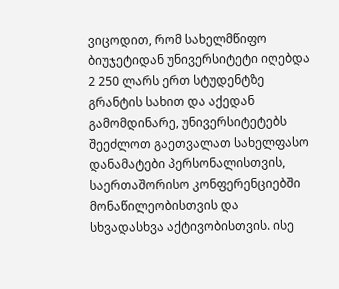ვიცოდით, რომ სახელმწიფო ბიუჯეტიდან უნივერსიტეტი იღებდა 2 250 ლარს ერთ სტუდენტზე გრანტის სახით და აქედან გამომდინარე, უნივერსიტეტებს შეეძლოთ გაეთვალათ სახელფასო დანამატები პერსონალისთვის, საერთაშორისო კონფერენციებში მონაწილეობისთვის და სხვადასხვა აქტივობისთვის. ისე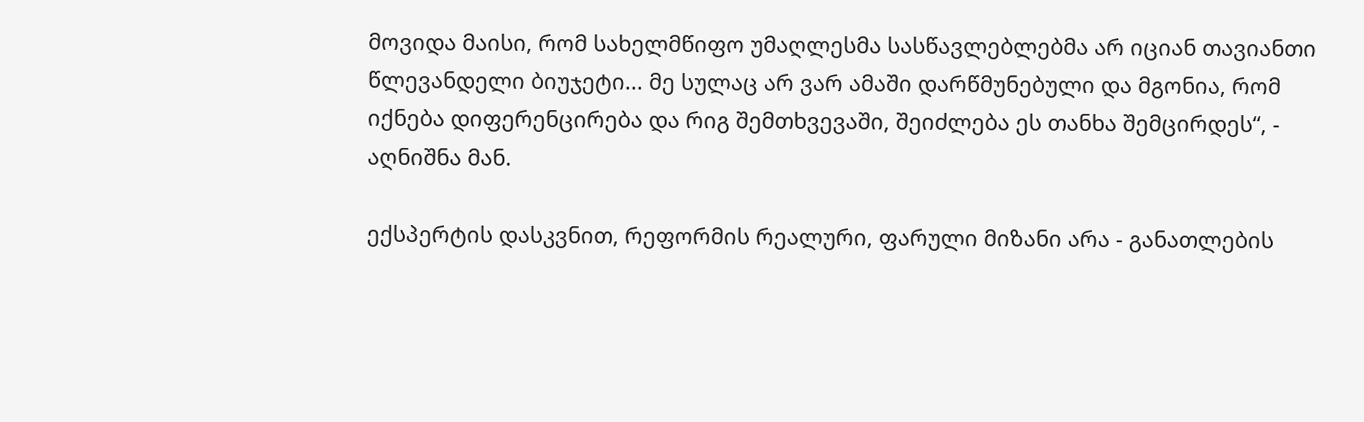მოვიდა მაისი, რომ სახელმწიფო უმაღლესმა სასწავლებლებმა არ იციან თავიანთი წლევანდელი ბიუჯეტი... მე სულაც არ ვარ ამაში დარწმუნებული და მგონია, რომ იქნება დიფერენცირება და რიგ შემთხვევაში, შეიძლება ეს თანხა შემცირდეს“, - აღნიშნა მან.

ექსპერტის დასკვნით, რეფორმის რეალური, ფარული მიზანი არა - განათლების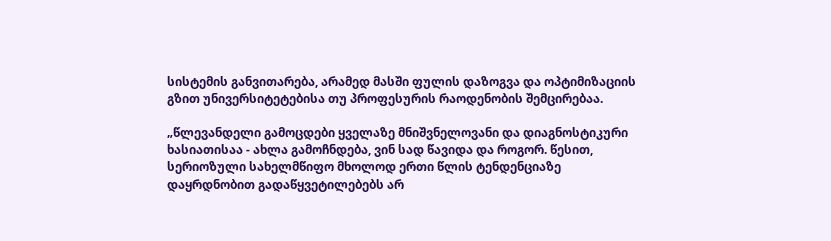სისტემის განვითარება, არამედ მასში ფულის დაზოგვა და ოპტიმიზაციის გზით უნივერსიტეტებისა თუ პროფესურის რაოდენობის შემცირებაა.

„წლევანდელი გამოცდები ყველაზე მნიშვნელოვანი და დიაგნოსტიკური ხასიათისაა - ახლა გამოჩნდება, ვინ სად წავიდა და როგორ. წესით, სერიოზული სახელმწიფო მხოლოდ ერთი წლის ტენდენციაზე დაყრდნობით გადაწყვეტილებებს არ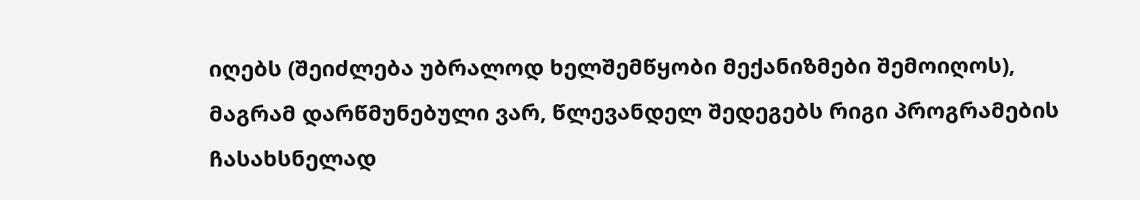იღებს (შეიძლება უბრალოდ ხელშემწყობი მექანიზმები შემოიღოს), მაგრამ დარწმუნებული ვარ, წლევანდელ შედეგებს რიგი პროგრამების ჩასახსნელად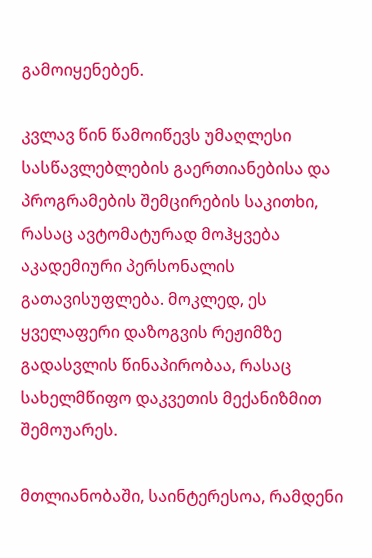გამოიყენებენ.

კვლავ წინ წამოიწევს უმაღლესი სასწავლებლების გაერთიანებისა და პროგრამების შემცირების საკითხი, რასაც ავტომატურად მოჰყვება აკადემიური პერსონალის გათავისუფლება. მოკლედ, ეს ყველაფერი დაზოგვის რეჟიმზე გადასვლის წინაპირობაა, რასაც სახელმწიფო დაკვეთის მექანიზმით შემოუარეს.

მთლიანობაში, საინტერესოა, რამდენი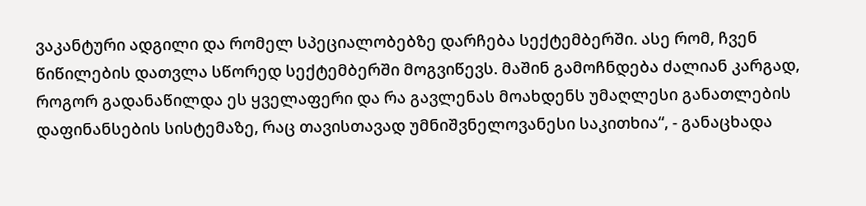ვაკანტური ადგილი და რომელ სპეციალობებზე დარჩება სექტემბერში. ასე რომ, ჩვენ წიწილების დათვლა სწორედ სექტემბერში მოგვიწევს. მაშინ გამოჩნდება ძალიან კარგად, როგორ გადანაწილდა ეს ყველაფერი და რა გავლენას მოახდენს უმაღლესი განათლების დაფინანსების სისტემაზე, რაც თავისთავად უმნიშვნელოვანესი საკითხია“, - განაცხადა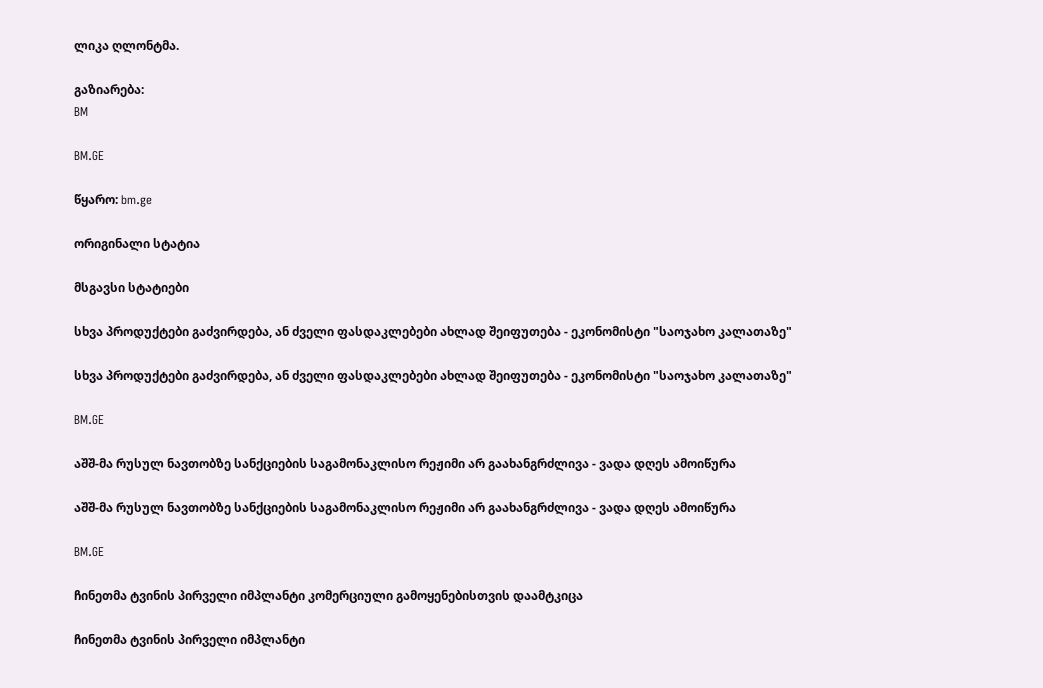ლიკა ღლონტმა.

გაზიარება:
BM

BM.GE

წყარო: bm.ge

ორიგინალი სტატია

მსგავსი სტატიები

სხვა პროდუქტები გაძვირდება, ან ძველი ფასდაკლებები ახლად შეიფუთება - ეკონომისტი "საოჯახო კალათაზე"

სხვა პროდუქტები გაძვირდება, ან ძველი ფასდაკლებები ახლად შეიფუთება - ეკონომისტი "საოჯახო კალათაზე"

BM.GE

აშშ-მა რუსულ ნავთობზე სანქციების საგამონაკლისო რეჟიმი არ გაახანგრძლივა - ვადა დღეს ამოიწურა

აშშ-მა რუსულ ნავთობზე სანქციების საგამონაკლისო რეჟიმი არ გაახანგრძლივა - ვადა დღეს ამოიწურა

BM.GE

ჩინეთმა ტვინის პირველი იმპლანტი კომერციული გამოყენებისთვის დაამტკიცა

ჩინეთმა ტვინის პირველი იმპლანტი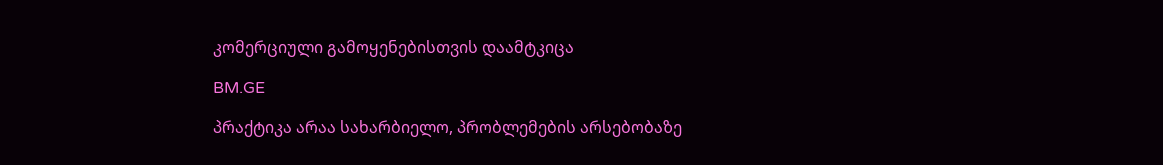კომერციული გამოყენებისთვის დაამტკიცა

BM.GE

პრაქტიკა არაა სახარბიელო, პრობლემების არსებობაზე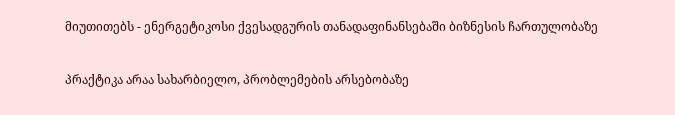მიუთითებს - ენერგეტიკოსი ქვესადგურის თანადაფინანსებაში ბიზნესის ჩართულობაზე

პრაქტიკა არაა სახარბიელო, პრობლემების არსებობაზე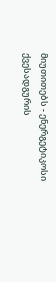მიუთითებს - ენერგეტიკოსი ქვესადგურის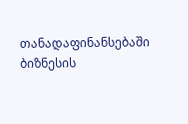თანადაფინანსებაში ბიზნესის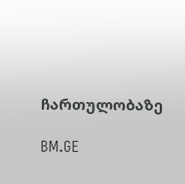ჩართულობაზე

BM.GE